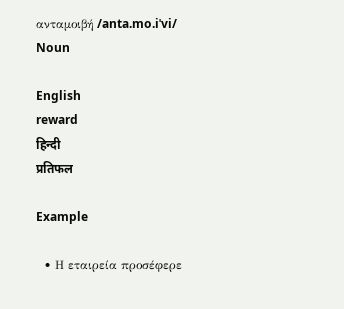ανταμοιβή /anta.mo.iˈvi/ Noun

English
reward
हिन्दी
प्रतिफल

Example

  • Η εταιρεία προσέφερε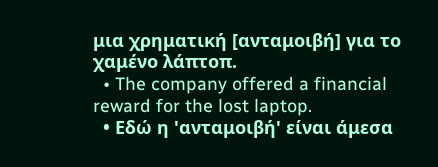μια χρηματική [ανταμοιβή] για το χαμένο λάπτοπ.
  • The company offered a financial reward for the lost laptop.
  • Εδώ η 'ανταμοιβή' είναι άμεσα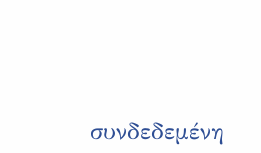συνδεδεμένη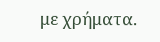με χρήματα.